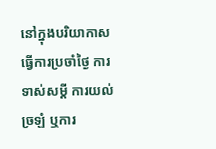នៅក្នុងបរិយាកាសធ្វើការប្រចាំថ្ងៃ ការទាស់សម្តី ការយល់ច្រឡំ ឬការ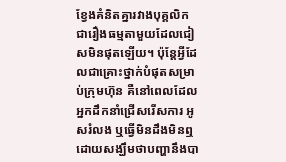ខ្វែងគំនិតគ្នារវាងបុគ្គលិក ជារឿងធម្មតាមួយដែលជៀសមិនផុតឡើយ។ ប៉ុន្តែអ្វីដែលជាគ្រោះថ្នាក់បំផុតសម្រាប់ក្រុមហ៊ុន គឺនៅពេលដែលអ្នកដឹកនាំជ្រើសរើសការ អូសរំលង ឬធ្វើមិនដឹងមិនឮ ដោយសង្ឃឹមថាបញ្ហានឹងបា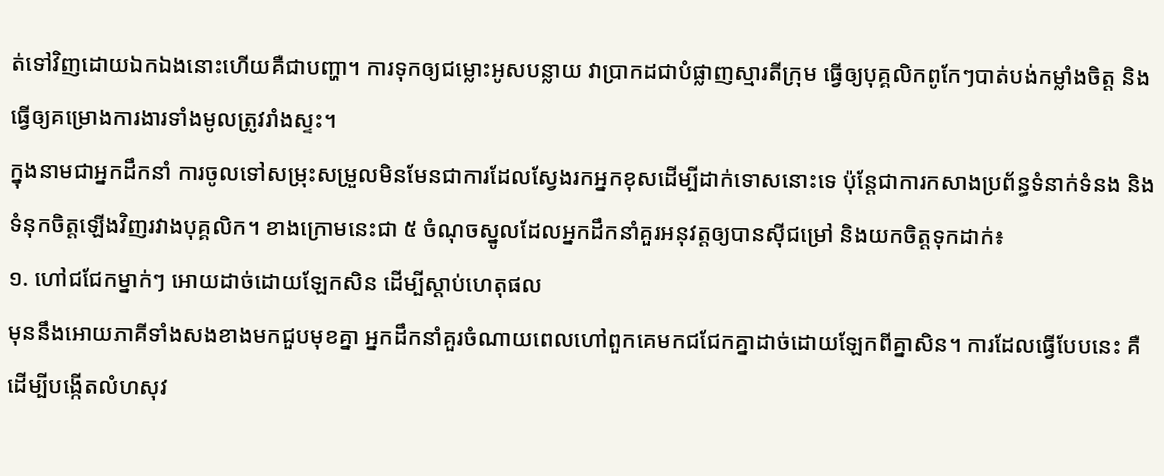ត់ទៅវិញដោយឯកឯងនោះហើយគឺជាបញ្ហា។ ការទុកឲ្យជម្លោះអូសបន្លាយ វាប្រាកដជាបំផ្លាញស្មារតីក្រុម ធ្វើឲ្យបុគ្គលិកពូកែៗបាត់បង់កម្លាំងចិត្ត និងធ្វើឲ្យគម្រោងការងារទាំងមូលត្រូវរាំងស្ទះ។
ក្នុងនាមជាអ្នកដឹកនាំ ការចូលទៅសម្រុះសម្រួលមិនមែនជាការដែលស្វែងរកអ្នកខុសដើម្បីដាក់ទោសនោះទេ ប៉ុន្តែជាការកសាងប្រព័ន្ធទំនាក់ទំនង និងទំនុកចិត្តឡើងវិញរវាងបុគ្គលិក។ ខាងក្រោមនេះជា ៥ ចំណុចស្នូលដែលអ្នកដឹកនាំគួរអនុវត្តឲ្យបានស៊ីជម្រៅ និងយកចិត្តទុកដាក់៖
១. ហៅជជែកម្នាក់ៗ អោយដាច់ដោយឡែកសិន ដើម្បីស្តាប់ហេតុផល
មុននឹងអោយភាគីទាំងសងខាងមកជួបមុខគ្នា អ្នកដឹកនាំគួរចំណាយពេលហៅពួកគេមកជជែកគ្នាដាច់ដោយឡែកពីគ្នាសិន។ ការដែលធ្វើបែបនេះ គឺដើម្បីបង្កើតលំហសុវ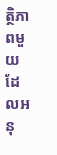ត្ថិភាពមួយដែលអនុ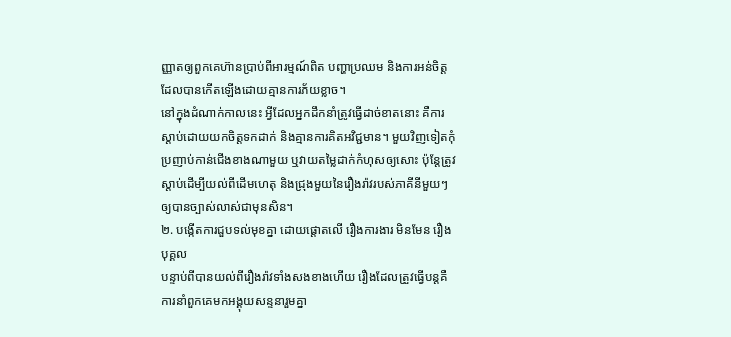ញ្ញាតឲ្យពួកគេហ៊ានប្រាប់ពីអារម្មណ៍ពិត បញ្ហាប្រឈម និងការអន់ចិត្តដែលបានកើតឡើងដោយគ្មានការភ័យខ្លាច។
នៅក្នុងដំណាក់កាលនេះ អ្វីដែលអ្នកដឹកនាំត្រូវធ្វើដាច់ខាតនោះ គឺការស្តាប់ដោយយកចិត្តទកដាក់ និងគ្មានការគិតអវិជ្ជមាន។ មួយវិញទៀតកុំប្រញាប់កាន់ជើងខាងណាមួយ ឬវាយតម្លៃដាក់កំហុសឲ្យសោះ ប៉ុន្តែត្រូវស្តាប់ដើម្បីយល់ពីដើមហេតុ និងជ្រុងមួយនៃរឿងរ៉ាវរបស់ភាគីនីមួយៗឲ្យបានច្បាស់លាស់ជាមុនសិន។
២. បង្កើតការជួបទល់មុខគ្នា ដោយផ្តោតលើ រឿងការងារ មិនមែន រឿងបុគ្គល
បន្ទាប់ពីបានយល់ពីរឿងរ៉ាវទាំងសងខាងហើយ រឿងដែលត្រួវធ្វើបន្តគឺការនាំពួកគេមកអង្គុយសន្ទនារួមគ្នា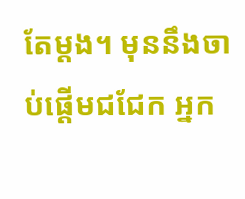តែម្តង។ មុននឹងចាប់ផ្តើមជជែក អ្នក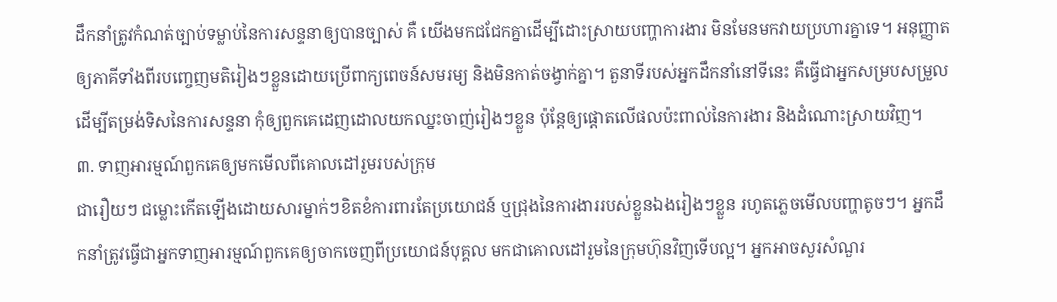ដឹកនាំត្រូវកំណត់ច្បាប់ទម្លាប់នៃការសន្ទនាឲ្យបានច្បាស់ គឺ យើងមកជជែកគ្នាដើម្បីដោះស្រាយបញ្ហាការងារ មិនមែនមកវាយប្រហារគ្នាទេ។ អនុញ្ញាតឲ្យភាគីទាំងពីរបញ្ចេញមតិរៀងៗខ្លួនដោយប្រើពាក្យពេចន៍សមរម្យ និងមិនកាត់ចង្វាក់គ្នា។ តួនាទីរបស់អ្នកដឹកនាំនៅទីនេះ គឺធ្វើជាអ្នកសម្របសម្រួល ដើម្បីតម្រង់ទិសនៃការសន្ទនា កុំឲ្យពួកគេដេញដោលយកឈ្នះចាញ់រៀងៗខ្លួន ប៉ុន្តែឲ្យផ្តោតលើផលប៉ះពាល់នៃការងារ និងដំណោះស្រាយវិញ។
៣. ទាញអារម្មណ៍ពួកគេឲ្យមកមើលពីគោលដៅរួមរបស់ក្រុម
ជារឿយៗ ជម្លោះកើតឡើងដោយសារម្នាក់ៗខិតខំការពារតែប្រយោជន៍ ឬជ្រុងនៃការងាររបស់ខ្លួនឯងរៀងៗខ្លួន រហូតភ្លេចមើលបញ្ហាតូចៗ។ អ្នកដឹកនាំត្រូវធ្វើជាអ្នកទាញអារម្មណ៍ពួកគេឲ្យចាកចេញពីប្រយោជន៍បុគ្គល មកជាគោលដៅរួមនៃក្រុមហ៊ុនវិញទើបល្អ។ អ្នកអាចសួរសំណួរ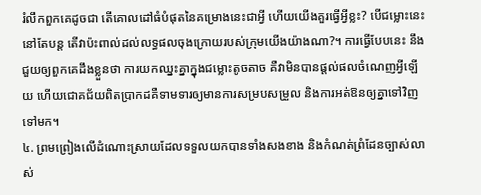រំលឹកពួកគេដូចជា តើគោលដៅធំបំផុតនៃគម្រោងនេះជាអ្វី ហើយយើងគួរធ្វើអ្វីខ្លះ? បើជម្លោះនេះនៅតែបន្ត តើវាប៉ះពាល់ដល់លទ្ធផលចុងក្រោយរបស់ក្រុមយើងយ៉ាងណា?។ ការធ្វើបែបនេះ នឹងជួយឲ្យពួកគេដឹងខ្លួនថា ការយកឈ្នះគ្នាក្នុងជម្លោះតូចតាច គឺវាមិនបានផ្តល់ផលចំណេញអ្វីឡើយ ហើយជោគជ័យពិតប្រាកដគឺទាមទារឲ្យមានការសម្របសម្រួល និងការអត់ឱនឲ្យគ្នាទៅវិញទៅមក។
៤. ព្រមព្រៀងលើដំណោះស្រាយដែលទទួលយកបានទាំងសងខាង និងកំណត់ព្រំដែនច្បាស់លាស់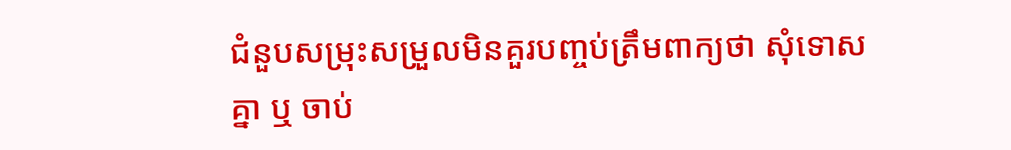ជំនួបសម្រុះសម្រួលមិនគួរបញ្ចប់ត្រឹមពាក្យថា សុំទោសគ្នា ឬ ចាប់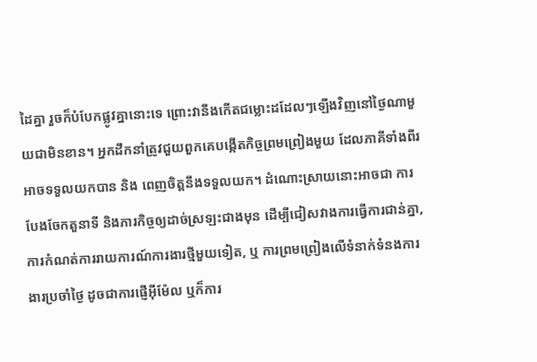ដៃគ្នា រួចក៏បំបែកផ្លូវគ្នានោះទេ ព្រោះវានឹងកើតជម្លោះដដែលៗឡើងវិញនៅថ្ងៃណាមួយជាមិនខាន។ អ្នកដឹកនាំត្រូវជួយពួកគេបង្កើតកិច្ចព្រមព្រៀងមួយ ដែលភាគីទាំងពីរអាចទទួលយកបាន និង ពេញចិត្តនឹងទទួលយក។ ដំណោះស្រាយនោះអាចជា ការបែងចែកតួនាទី និងភារកិច្ចឲ្យដាច់ស្រឡះជាងមុន ដើម្បីជៀសវាងការធ្វើការជាន់គ្នា, ការកំណត់ការរាយការណ៍ការងារថ្មីមួយទៀត, ឬ ការព្រមព្រៀងលើទំនាក់ទំនងការងារប្រចាំថ្ងៃ ដូចជាការផ្ញើអ៊ីម៉ែល ឬក៏ការ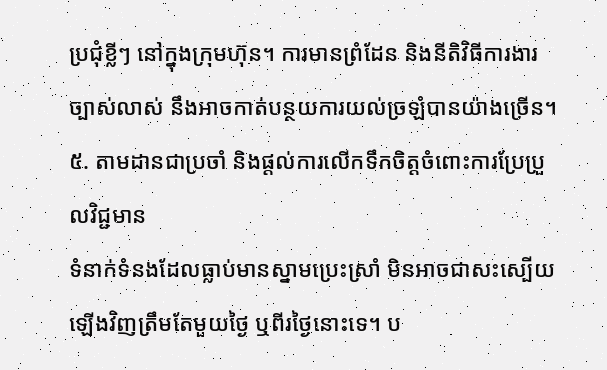ប្រជុំខ្លីៗ នៅក្នុងក្រុមហ៊ុន។ ការមានព្រំដែន និងនីតិវិធីការងារច្បាស់លាស់ នឹងអាចកាត់បន្ថយការយល់ច្រឡំបានយ៉ាងច្រើន។
៥. តាមដានជាប្រចាំ និងផ្តល់ការលើកទឹកចិត្តចំពោះការប្រែប្រួលវិជ្ជមាន
ទំនាក់ទំនងដែលធ្លាប់មានស្នាមប្រេះស្រាំ មិនអាចជាសះស្បើយឡើងវិញត្រឹមតែមួយថ្ងៃ ឬពីរថ្ងៃនោះទេ។ ប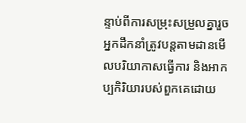ន្ទាប់ពីការសម្រុះសម្រួលគ្នារួច អ្នកដឹកនាំត្រូវបន្តតាមដានមើលបរិយាកាសធ្វើការ និងអាកប្បកិរិយារបស់ពួកគេដោយ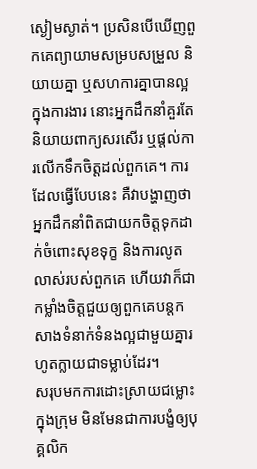ស្ងៀមស្ងាត់។ ប្រសិនបើឃើញពួកគេព្យាយាមសម្របសម្រួល និយាយគ្នា ឬសហការគ្នាបានល្អក្នុងការងារ នោះអ្នកដឹកនាំគួរតែនិយាយពាក្យសរសើរ ឬផ្តល់ការលើកទឹកចិត្តដល់ពួកគេ។ ការដែលធ្វើបែបនេះ គឺវាបង្ហាញថាអ្នកដឹកនាំពិតជាយកចិត្តទុកដាក់ចំពោះសុខទុក្ខ និងការលូតលាស់របស់ពួកគេ ហើយវាក៏ជាកម្លាំងចិត្តជួយឲ្យពួកគេបន្តកសាងទំនាក់ទំនងល្អជាមួយគ្នារហូតក្លាយជាទម្លាប់ដែរ។
សរុបមកការដោះស្រាយជម្លោះក្នុងក្រុម មិនមែនជាការបង្ខំឲ្យបុគ្គលិក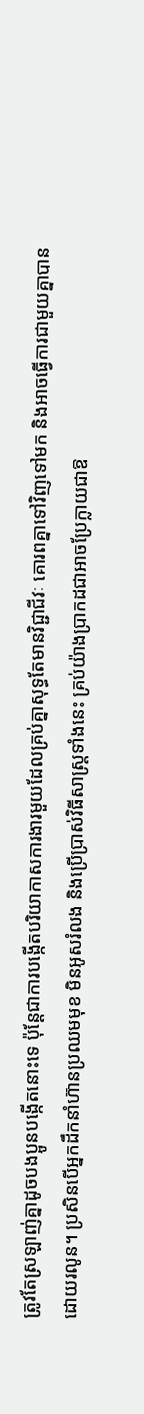ត្រូវតែស្រឡាញ់គ្នាដូចបងប្អូនបង្កើតនោះទេ ប៉ុន្តែជាការបង្កើតបរិយាកាសការងារមួយដែលគ្រប់គ្នាសុទ្ធតែមានវិជ្ជាជីវៈ គោរពគ្នាទៅវិញទៅមក និងអាចធ្វើការជាមួយគ្នាបានដោយរលូន។ ប្រសិនបើអ្នកដឹកនាំហ៊ានប្រឈមមុខ មិនអូសរំលង និងប្រើប្រាស់វិធីសាស្ត្រទាំងនេះ គ្រប់យ៉ាងប្រាកដជាអាចប្រែក្លាយជាឱ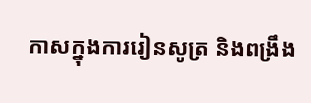កាសក្នុងការរៀនសូត្រ និងពង្រឹង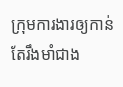ក្រុមការងារឲ្យកាន់តែរឹងមាំជាង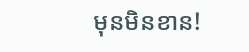មុនមិនខាន!